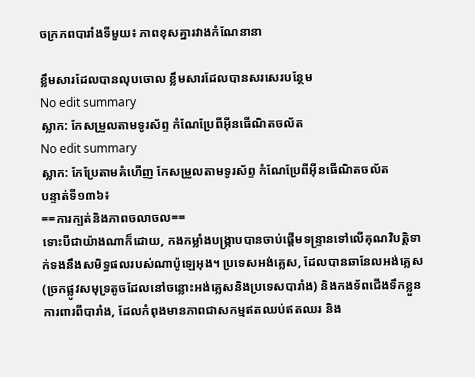ចក្រភពបារាំងទីមួយ៖ ភាពខុសគ្នារវាងកំណែនានា

ខ្លឹមសារដែលបានលុបចោល ខ្លឹមសារដែលបានសរសេរបន្ថែម
No edit summary
ស្លាក: កែសម្រួលតាមទូរស័ព្ទ កំណែប្រែពីអ៊ីនធើណិតចល័ត
No edit summary
ស្លាក: កែប្រែតាមគំហើញ កែសម្រួលតាមទូរស័ព្ទ កំណែប្រែពីអ៊ីនធើណិតចល័ត
បន្ទាត់ទី១៣៦៖
==ការក្បត់និងភាពចលាចល==
ទោះបីជាយ៉ាងណាក៏ដោយ, កងកម្លាំងបង្ក្រាបបានចាប់ផ្តើមទន្ទ្រានទៅលើគុណវិបត្តិទាក់ទងនឹងសមិទ្ធផលរបស់ណាប៉ូឡេអុង។ ប្រទេសអង់គ្លេស, ដែលបានឆានែលអង់គ្លេស(ច្រកផ្លូវសមុទ្រតូចដែលនៅចន្លោះអង់គ្លេសនិងប្រទេសបារាំង) និងកងទ័ពជើងទឹកខ្លួនការពារពីបារាំង, ដែលកំពុងមានភាពជាសកម្មឥតឈប់ឥតឈរ និង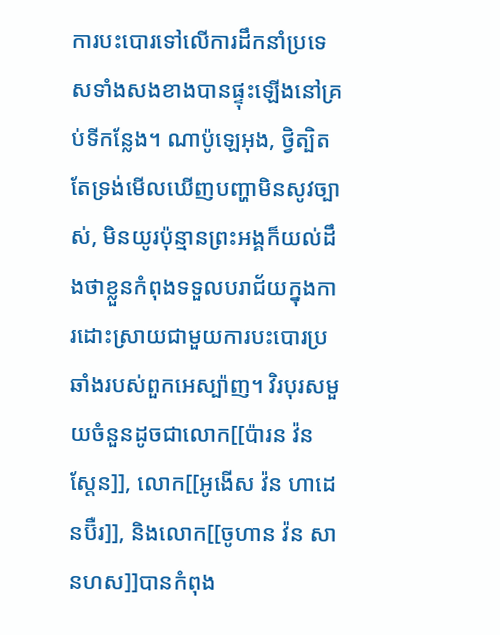ការបះបោរទៅលើការដឹកនាំប្រទេសទាំងសងខាងបានផ្ទុះឡើងនៅគ្រប់ទីកន្លែង។ ណាប៉ូឡេអុង, ថ្វិត្បិតតែទ្រង់មើលឃើញបញ្ហាមិនសូវច្បាស់, មិនយូរប៉ុន្មានព្រះអង្គក៏យល់ដឹងថាខ្លួនកំពុងទទួលបរាជ័យក្នុងការដោះស្រាយជាមួយការបះបោរប្រឆាំងរបស់ពួកអេស្ប៉ាញ។ វិរបុរសមួយចំនួនដូចជាលោក[[ប៉ារន វ៉ន ស្តែន]], លោក[[អូងើស វ៉ន ហាដេនប៊ឺរ]], និងលោក[[ចូហាន វ៉ន សានហស]]បានកំពុង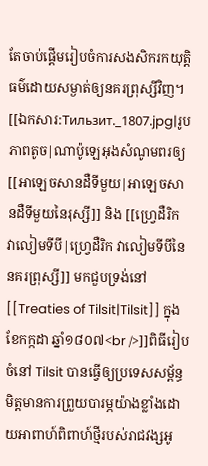តែចាប់ផ្តើមរៀបចំការសងសិករកយុត្តិធម៌ដោយសម្ងាត់ឲ្យនគរព្រុស្សីវិញ។
[[ឯកសារ:Тильзит._1807.jpg|រូបភាពតូច|ណាប៉ូឡេអុងសំណូមពរឲ្យ [[អាឡេចសានដឺទីមួយ|អាឡេចសានដឺទីមួយនៃរុស្សី]] និង [[ហ្វ្រេដឺរិក វាលៀមទីបី|ហ្វ្រេដឺរិក វាលៀមទីបីនៃនគរព្រុស្សី]] មកជួបទ្រង់នៅ [[Treaties of Tilsit|Tilsit]] ក្នុង ខែកក្កដា ឆ្នាំ១៨០៧<br />]]ពិធីរៀបចំនៅ Tilsit បានធ្វើឲ្យប្រទេសសម្ព័ន្ធមិត្តមានការព្រួយបារម្ភយ៉ាងខ្លាំងដោយអាពាហ៍ពិពាហ៍ថ្មីរបស់រាជវង្សអូ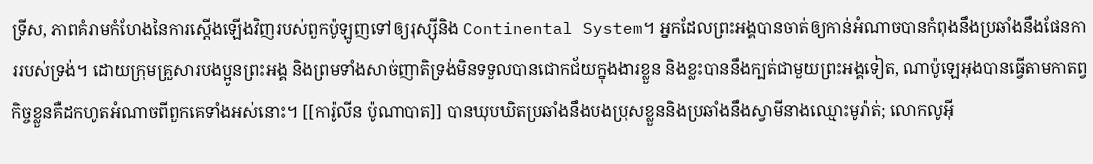ទ្រីស, ភាពគំរាមកំហែងនៃការស្តើងឡើងវិញរបស់ពួកប៉ូឡូញទៅឲ្យរុស្ស៊ីនិង Continental System។ អ្នកដែលព្រះអង្គបានចាត់ឲ្យកាន់អំណាចបានកំពុងនឹងប្រឆាំងនឹងផែនការរបស់ទ្រង់។ ដោយក្រុមគ្រួសារបងប្អូនព្រះអង្គ និងព្រមទាំងសាច់ញាតិទ្រង់មិនទទួលបានជោកជ័យក្នុងងារខ្លួន និងខ្លះបាននឹងក្បត់ជាមួយព្រះអង្គទៀត, ណាប៉ូឡេអុងបានធ្វើតាមកាតព្វកិច្ចខ្លួនគឺដកហូតអំណាចពីពួកគេទាំងអស់នោះ។ [[ការ៉ូលីន ប៉ូណាបាត]] បានឃុបឃិតប្រឆាំងនឹងបងប្រុសខ្លួននិងប្រឆាំងនឹងស្វាមីនាងឈ្មោះមូរ៉ាត់; លោកលូអ៊ី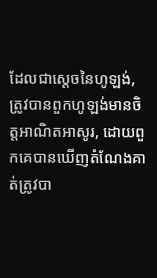ដែលជាស្តេចនៃហូឡង់, ត្រូវបានពួកហូឡង់មានចិត្តអាណិតអាសូរ, ដោយពួកគេបានឃើញតំណែងគាត់ត្រូវបា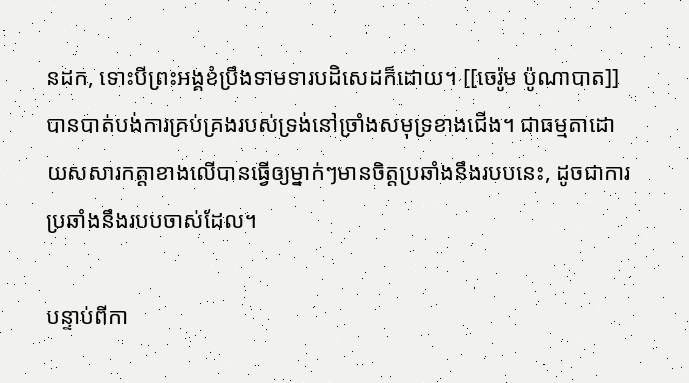នដក, ទោះបីព្រះអង្គខំប្រឹងទាមទារបដិសេដក៏ដោយ។ [[ចេរ៉ូម ប៉ូណាបាត]] បានបាត់បង់ការគ្រប់គ្រងរបស់ទ្រង់នៅច្រាំងសមុទ្រខាងជើង។ ជាធម្មតាដោយសសារកត្តាខាងលើបានធ្វើឲ្យម្នាក់ៗមានចិត្តប្រឆាំងនឹងរបបនេះ, ដូចជាការប្រឆាំងនឹងរបបចាស់ដែល។

បន្ទាប់ពីកា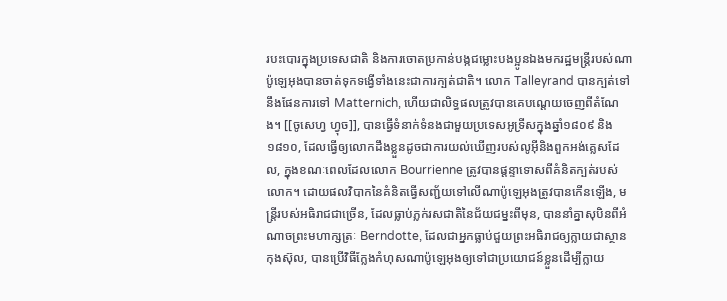របះបោរក្នុងប្រទេសជាតិ និងការចោតប្រកាន់បង្កជម្លោះបងប្អូនឯងមករដ្ឋមន្រ្តីរបស់ណាប៉ូឡេអុងបានចាត់ទុកទង្វើទាំងនេះជាការក្បត់ជាតិ។ លោក Talleyrand បានក្បត់ទៅនឹងផែនការទៅ Matternich, ហើយជាលិទ្ធផលត្រូវបានគេបណ្តេយចេញពីតំណែង។ [[ចូសេហ្វ ហ្វុច]], បានធ្វើទំនាក់ទំនងជាមួយប្រទេសអូទ្រីសក្នុងឆ្នាំ១៨០៩ និង១៨១០, ដែលធ្វើឲ្យលោកដឹងខ្លួនដូចជាការយល់ឃើញរបស់លូអ៊ីនិងពួកអង់គ្លេសដែល, ក្នុងខណៈពេលដែលលោក Bourrienne ត្រូវបានផ្តន្ទាទោសពីគំនិតក្បត់របស់លោក។ ដោយផលវិបាកនៃគំនិតធ្វើសញ្ជ័យទៅលើណាប៉ូឡេអុងត្រូវបានកើនឡើង, មន្រ្តីរបស់អធិរាជជាច្រើន, ដែលធ្លាប់ភ្លក់រសជាតិនៃជ័យជម្នះពីមុន, បាននាំគ្នាសុបិនពីអំណាចព្រះមហាក្សត្រៈ Berndotte, ដែលជាអ្នកធ្លាប់ជួយព្រះអធិរាជឲ្យក្លាយជាស្ថានកុងស៊ុល, បានប្រើវិធីក្លែងកំហុសណាប៉ូឡេអុងឲ្យទៅជាប្រយោជន៍ខ្លួនដើម្បីក្លាយ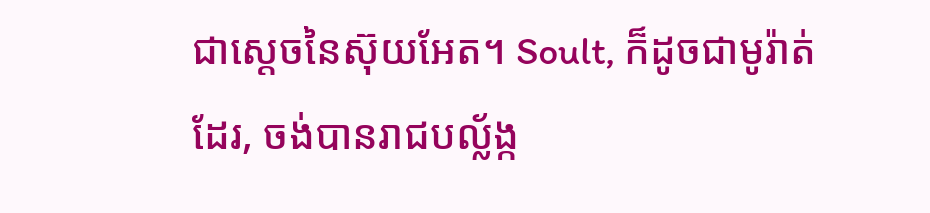ជាស្តេចនៃស៊ុយអែត។ Soult, ក៏ដូចជាមូរ៉ាត់ដែរ, ចង់បានរាជបល្ល័ង្ក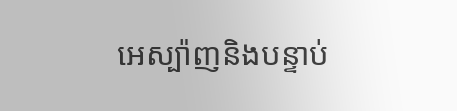អេស្ប៉ាញនិងបន្ទាប់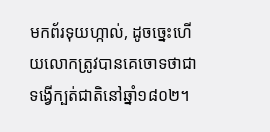មកព័រទុយហ្កាល់, ដូចច្នេះហើយលោកត្រូវបានគេចោទថាជាទង្វើក្បត់ជាតិនៅឆ្នាំ១៨០២។